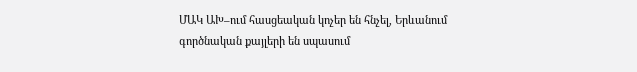ՄԱԿ ԱԽ–ում հասցեական կոչեր են հնչել, Երևանում գործնական քայլերի են սպասում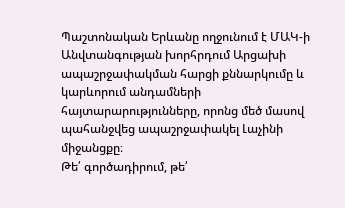Պաշտոնական Երևանը ողջունում է ՄԱԿ-ի Անվտանգության խորհրդում Արցախի ապաշրջափակման հարցի քննարկումը և կարևորում անդամների հայտարարությունները, որոնց մեծ մասով պահանջվեց ապաշրջափակել Լաչինի միջանցքը։
Թե՛ գործադիրում, թե՛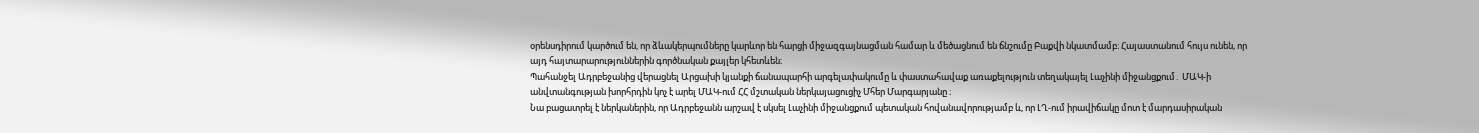օրենսդիրում կարծում են, որ ձևակերպումները կարևոր են հարցի միջազգայնացման համար և մեծացնում են ճնշումը Բաքվի նկատմամբ։ Հայաստանում հույս ունեն, որ այդ հայտարարություններին գործնական քայլեր կհետևեն։
Պահանջել Ադրբեջանից վերացնել Արցախի կյանքի ճանապարհի արգելափակումը և փաստահավաք առաքելություն տեղակայել Լաչինի միջանցքում․ ՄԱԿ-ի անվտանգության խորհրդին կոչ է արել ՄԱԿ-ում ՀՀ մշտական ներկայացուցիչ Մհեր Մարգարյանը ։
Նա բացատրել է ներկաներին, որ Ադրբեջանն արշավ է սկսել Լաչինի միջանցքում պետական հովանավորությամբ և, որ ԼՂ-ում իրավիճակը մոտ է մարդասիրական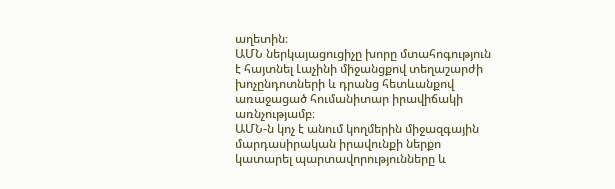աղետին։
ԱՄՆ ներկայացուցիչը խորը մտահոգություն է հայտնել Լաչինի միջանցքով տեղաշարժի խոչընդոտների և դրանց հետևանքով առաջացած հումանիտար իրավիճակի առնչությամբ։
ԱՄՆ-ն կոչ է անում կողմերին միջազգային մարդասիրական իրավունքի ներքո կատարել պարտավորությունները և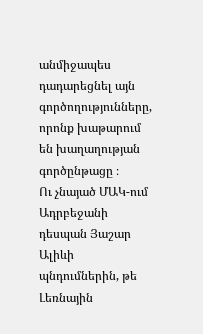անմիջապես դադարեցնել այն գործողությունները, որոնք խաթարում են խաղաղության գործընթացը ։
Ու չնայած ՄԱԿ-ում Ադրբեջանի դեսպան Յաշար Ալիևի պնդումներին, թե Լեռնային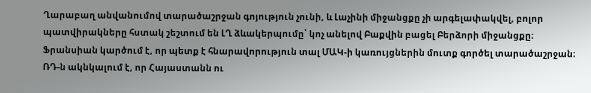Ղարաբաղ անվանումով տարածաշրջան գոյություն չունի, և Լաչինի միջանցքը չի արգելափակվել, բոլոր պատվիրակները հստակ շեշտում են ԼՂ ձևակերպումը՝ կոչ անելով Բաքվին բացել Բերձորի միջանցքը։
Ֆրանսիան կարծում է, որ պետք է հնարավորություն տալ ՄԱԿ-ի կառույցներին մուտք գործել տարածաշրջան։
ՌԴ-ն ակնկալում է, որ Հայաստանն ու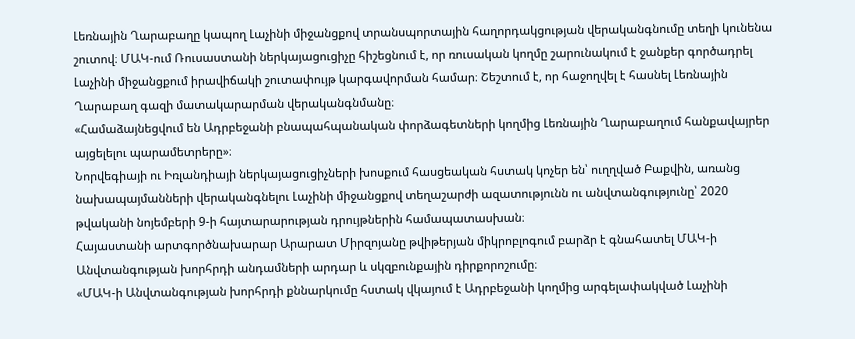Լեռնային Ղարաբաղը կապող Լաչինի միջանցքով տրանսպորտային հաղորդակցության վերականգնումը տեղի կունենա շուտով։ ՄԱԿ-ում Ռուսաստանի ներկայացուցիչը հիշեցնում է, որ ռուսական կողմը շարունակում է ջանքեր գործադրել Լաչինի միջանցքում իրավիճակի շուտափույթ կարգավորման համար։ Շեշտում է, որ հաջողվել է հասնել Լեռնային Ղարաբաղ գազի մատակարարման վերականգնմանը։
«Համաձայնեցվում են Ադրբեջանի բնապահպանական փորձագետների կողմից Լեռնային Ղարաբաղում հանքավայրեր այցելելու պարամետրերը»։
Նորվեգիայի ու Իռլանդիայի ներկայացուցիչների խոսքում հասցեական հստակ կոչեր են՝ ուղղված Բաքվին, առանց նախապայմանների վերականգնելու Լաչինի միջանցքով տեղաշարժի ազատությունն ու անվտանգությունը՝ 2020 թվականի նոյեմբերի 9-ի հայտարարության դրույթներին համապատասխան։
Հայաստանի արտգործնախարար Արարատ Միրզոյանը թվիթերյան միկրոբլոգում բարձր է գնահատել ՄԱԿ-ի Անվտանգության խորհրդի անդամների արդար և սկզբունքային դիրքորոշումը։
«ՄԱԿ-ի Անվտանգության խորհրդի քննարկումը հստակ վկայում է Ադրբեջանի կողմից արգելափակված Լաչինի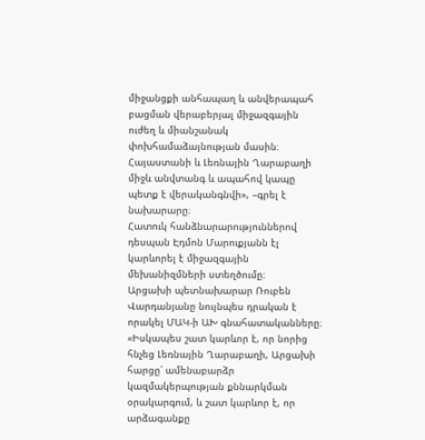միջանցքի անհապաղ և անվերապահ բացման վերաբերյալ միջազգային ուժեղ և միանշանակ փոխհամաձայնության մասին։ Հայաստանի և Լեռնային Ղարաբաղի միջև անվտանգ և ապահով կապը պետք է վերականգնվի», –գրել է նախարարը։
Հատուկ հանձնարարություններով դեսպան Էդմոն Մարուքյանն էլ կարևորել է միջազգային մեխանիզմների ստեղծումը։
Արցախի պետնախարար Ռուբեն Վարդանյանը նույնպես դրական է որակել ՄԱԿ-ի ԱԽ գնահատականները։
«Իսկապես շատ կարևոր է, որ նորից հնչեց Լեռնային Ղարաբաղի, Արցախի հարցը՝ ամենաբարձր կազմակերպության քննարկման օրակարգում, և շատ կարևոր է, որ արձագանքը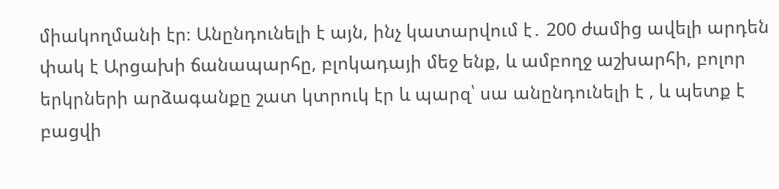միակողմանի էր։ Անընդունելի է այն, ինչ կատարվում է․ 200 ժամից ավելի արդեն փակ է Արցախի ճանապարհը, բլոկադայի մեջ ենք, և ամբողջ աշխարհի, բոլոր երկրների արձագանքը շատ կտրուկ էր և պարզ՝ սա անընդունելի է , և պետք է բացվի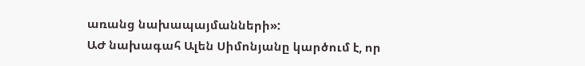առանց նախապայմանների»:
ԱԺ նախագահ Ալեն Սիմոնյանը կարծում է, որ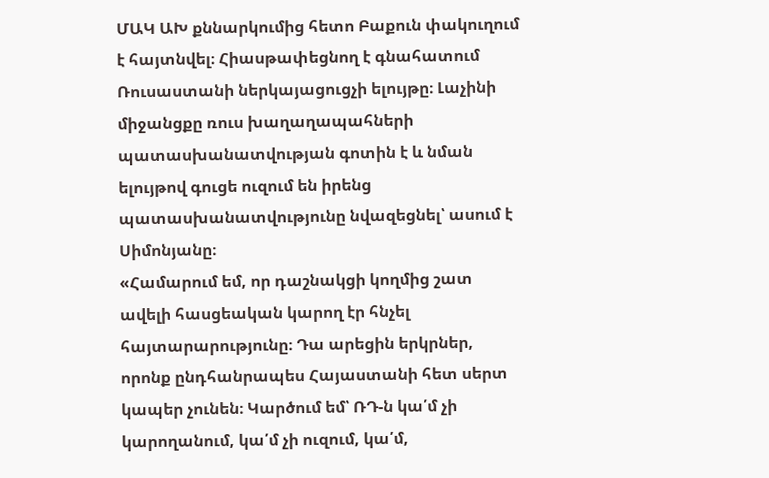ՄԱԿ ԱԽ քննարկումից հետո Բաքուն փակուղում է հայտնվել։ Հիասթափեցնող է գնահատում Ռուսաստանի ներկայացուցչի ելույթը։ Լաչինի միջանցքը ռուս խաղաղապահների պատասխանատվության գոտին է և նման ելույթով գուցե ուզում են իրենց պատասխանատվությունը նվազեցնել՝ ասում է Սիմոնյանը։
«Համարում եմ, որ դաշնակցի կողմից շատ ավելի հասցեական կարող էր հնչել հայտարարությունը։ Դա արեցին երկրներ, որոնք ընդհանրապես Հայաստանի հետ սերտ կապեր չունեն։ Կարծում եմ՝ ՌԴ-ն կա՛մ չի կարողանում, կա՛մ չի ուզում, կա՛մ,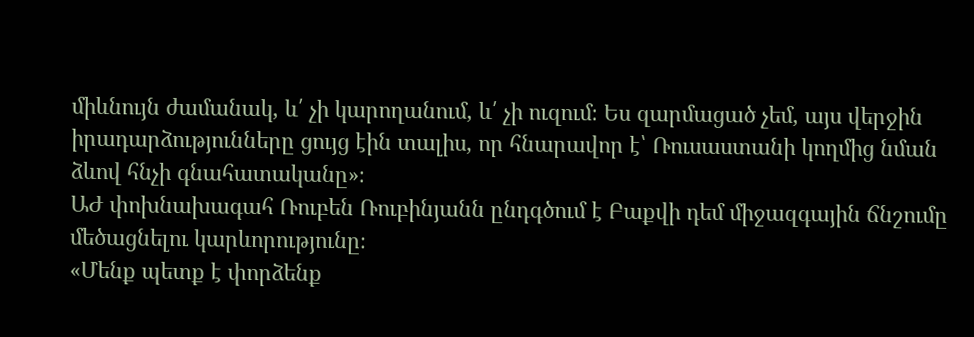միևնույն ժամանակ, և՛ չի կարողանում, և՛ չի ուզում։ Ես զարմացած չեմ, այս վերջին իրադարձությունները ցույց էին տալիս, որ հնարավոր է՝ Ռուսաստանի կողմից նման ձևով հնչի գնահատականը»։
ԱԺ փոխնախագահ Ռուբեն Ռուբինյանն ընդգծում է Բաքվի դեմ միջազգային ճնշումը մեծացնելու կարևորությունը։
«Մենք պետք է փորձենք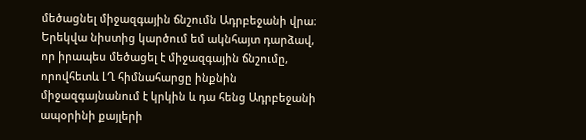մեծացնել միջազգային ճնշումն Ադրբեջանի վրա։ Երեկվա նիստից կարծում եմ ակնհայտ դարձավ, որ իրապես մեծացել է միջազգային ճնշումը, որովհետև ԼՂ հիմնահարցը ինքնին միջազգայնանում է կրկին և դա հենց Ադրբեջանի ապօրինի քայլերի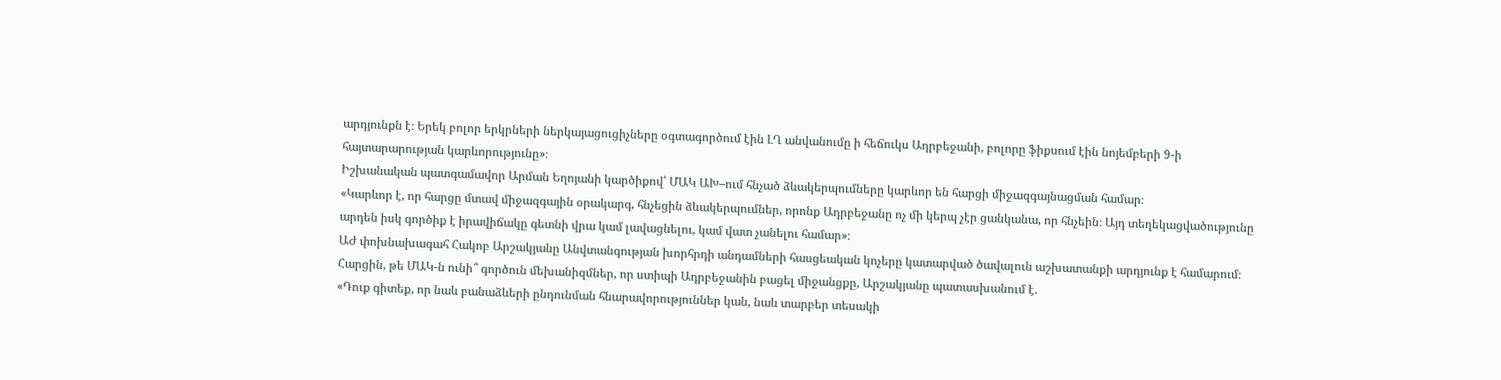արդյունքն է։ Երեկ բոլոր երկրների ներկայացուցիչները օգտագործում էին ԼՂ անվանումը ի հեճուկս Ադրբեջանի, բոլորը ֆիքսում էին նոյեմբերի 9-ի հայտարարության կարևորությունը»։
Իշխանական պատգամավոր Արման Եղոյանի կարծիքով՝ ՄԱԿ ԱԽ–ում հնչած ձևակերպումները կարևոր են հարցի միջազգայնացման համար։
«Կարևոր է, որ հարցը մտավ միջազգային օրակարգ, հնչեցին ձևակերպումներ, որոնք Ադրբեջանը ոչ մի կերպ չէր ցանկանա, որ հնչեին։ Այդ տեղեկացվածությունը արդեն իսկ գործիք է իրավիճակը գետնի վրա կամ լավացնելու, կամ վատ չանելու համար»։
ԱԺ փոխնախագահ Հակոբ Արշակյանը Անվտանգության խորհրդի անդամների հասցեական կոչերը կատարված ծավալուն աշխատանքի արդյունք է համարում։
Հարցին, թե ՄԱԿ-ն ունի՞ գործուն մեխանիզմներ, որ ստիպի Ադրբեջանին բացել միջանցքը, Արշակյանը պատասխանում է.
«Դուք գիտեք, որ նաև բանաձևերի ընդունման հնարավորություններ կան, նաև տարբեր տեսակի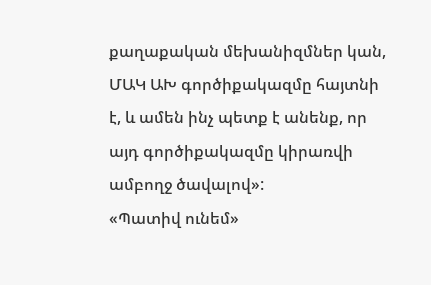քաղաքական մեխանիզմներ կան, ՄԱԿ ԱԽ գործիքակազմը հայտնի է, և ամեն ինչ պետք է անենք, որ այդ գործիքակազմը կիրառվի ամբողջ ծավալով»:
«Պատիվ ունեմ»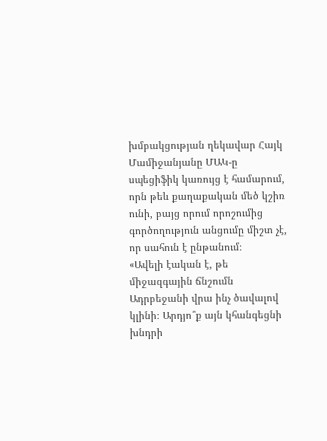խմբակցության ղեկավար Հայկ Մամիջանյանը ՄԱԿ-ը սպեցիֆիկ կառույց է համարում, որն թեև քաղաքական մեծ կշիռ ունի, բայց որում որոշումից գործողություն անցումը միշտ չէ, որ սահուն է ընթանում։
«Ավելի էական է, թե միջազգային ճնշումն Ադրբեջանի վրա ինչ ծավալով կլինի։ Արդյո՞ք այն կհանգեցնի խնդրի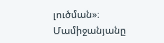լուծման»։
Մամիջանյանը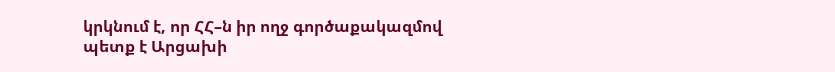կրկնում է, որ ՀՀ–ն իր ողջ գործաքակազմով պետք է Արցախի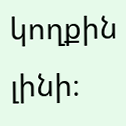կողքին լինի։